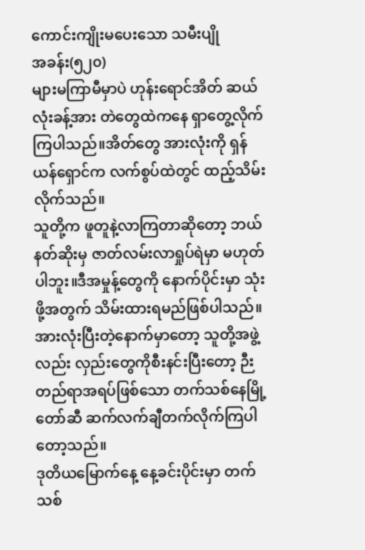ကောင်းကျိုးမပေးသော သမီးပျို
အခန်း(၅၂၀)
များမကြာမီမှာပဲ ဟုန်းရောင်အိတ် ဆယ်လုံးခန့်အား တဲတွေထဲကနေ ရှာတွေ့လိုက်ကြပါသည်။အိတ်တွေ အားလုံးကို ရှန်ယန်ရှောင်က လက်စွပ်ထဲတွင် ထည့်သိမ်းလိုက်သည်။
သူတို့က ဖူတူနဲ့လာကြတာဆိုတော့ ဘယ်နတ်ဆိုးမှ ဇာတ်လမ်းလာရှုပ်ရဲမှာ မဟုတ်ပါဘူး။ဒီအမှုန့်တွေကို နောက်ပိုင်းမှာ သုံးဖို့အတွက် သိမ်းထားရမည်ဖြစ်ပါသည်။
အားလုံးပြီးတဲ့နောက်မှာတော့ သူတို့အဖွဲ့လည်း လှည်းတွေကိုစီးနင်းပြီးတော့ ဉီးတည်ရာအရပ်ဖြစ်သော တက်သစ်နေမြို့တော်ဆီ ဆက်လက်ချီတက်လိုက်ကြပါတော့သည်။
ဒုတိယမြောက်နေ့ နေ့ခင်းပိုင်းမှာ တက်သစ်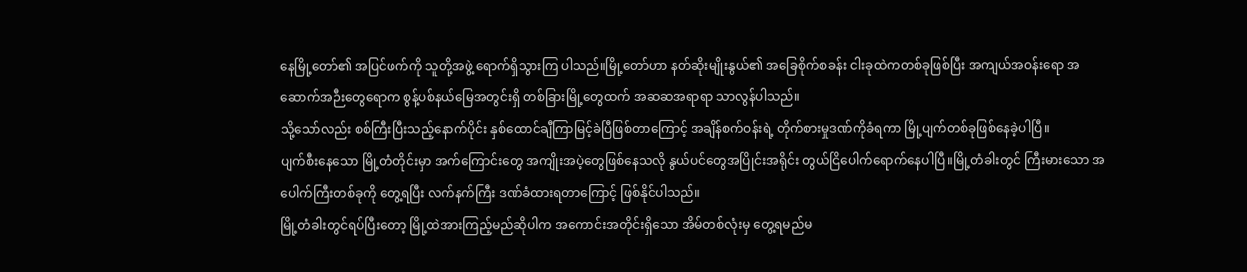နေမြို့တော်၏ အပြင်ဖက်ကို သူတို့အဖွဲ့ ရောက်ရှိသွားကြ ပါသည်။မြို့တော်ဟာ နတ်ဆိုးမျိုးနွယ်၏ အခြေစိုက်စခန်း ငါးခုထဲကတစ်ခုဖြစ်ပြီး အကျယ်အဝန်းရော အဆောက်အဉီးတွေရောက စွန့်ပစ်နယ်မြေအတွင်းရှိ တစ်ခြားမြို့တွေထက် အဆဆအရာရာ သာလွန်ပါသည်။
သို့သော်လည်း စစ်ကြီးပြီးသည့်နောက်ပိုင်း နှစ်ထောင်ချီကြာမြင့်ခဲပြီဖြစ်တာကြောင့် အချိန်စက်ဝန်းရဲ့ တိုက်စားမှုဒဏ်ကိုခံရကာ မြို့ပျက်တစ်ခုဖြစ်နေခဲ့ပါပြီ။
ပျက်စီးနေသော မြို့တံတိုင်းမှာ အက်ကြောင်းတွေ အကျိုးအပဲ့တွေဖြစ်နေသလို နွယ်ပင်တွေအပြိုင်းအရိုင်း တွယ်ငြိပေါက်ရောက်နေပါပြီ။မြို့တံခါးတွင် ကြီးမားသော အပေါက်ကြီးတစ်ခုကို တွေ့ရပြီး လက်နက်ကြီး ဒဏ်ခံထားရတာကြောင့် ဖြစ်နိုင်ပါသည်။
မြို့တံခါးတွင်ရပ်ပြီးတော့ မြို့ထဲအားကြည့်မည်ဆိုပါက အကောင်းအတိုင်းရှိသော အိမ်တစ်လုံးမှ တွေ့ရမည်မ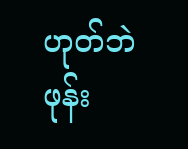ဟုတ်ဘဲ ဖုန်း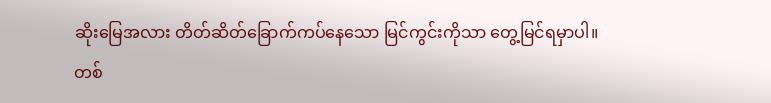ဆိုးမြေအလား တိတ်ဆိတ်ခြောက်ကပ်နေသော မြင်ကွင်းကိုသာ တွေ့မြင်ရမှာပါ။
တစ်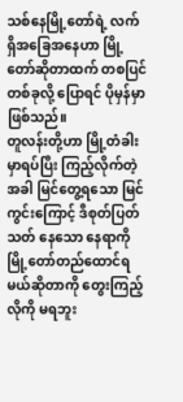သစ်နေမြို့တော်ရဲ့ လက်ရှိအခြေအနေဟာ မြို့တော်ဆိုတာထက် တစပြင်တစ်ခုလို့ ပြောရင် ပိုမှန်မှာဖြစ်သည်။
တူလန်းတို့ဟာ မြို့တံခါးမှာရပ်ပြီး ကြည့်လိုက်တဲ့အခါ မြင်တွေ့ရသော မြင်ကွင်းကြောင့် ဒီစုတ်ပြတ်သတ် နေသော နေရာကို မြို့တော်တည်ထောင်ရမယ်ဆိုတာကို တွေးကြည့်လိုကို မရဘူး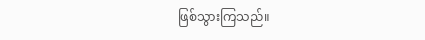ဖြစ်သွားကြသည်။